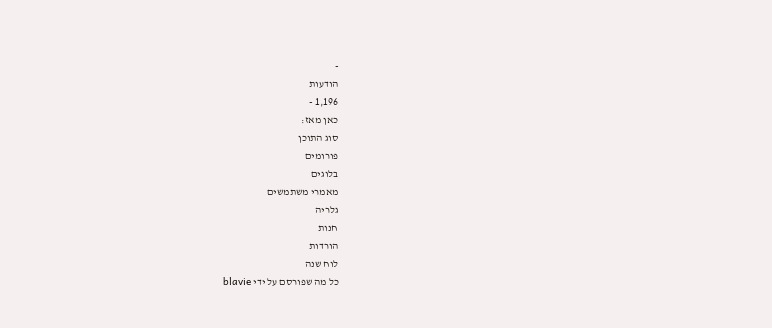-
הודעות
1,196 -
כאן מאז:
סוג התוכן
פורומים
בלוגים
מאמרי משתמשים
גלריה
חנות
הורדות
לוח שנה
כל מה שפורסם על ידי blavie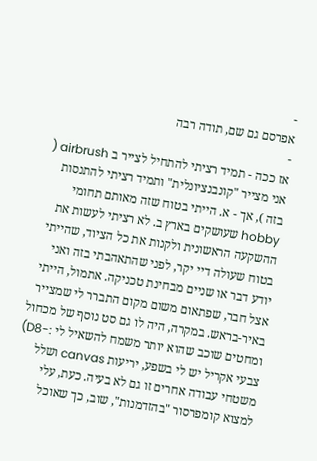-
אפרסם גם שם, תודה רבה
-
אז ככה - תמיד רציתי להתחיל לצייר ב airbrush ( אני מצייר "קונבנציונלית" ותמיד רציתי להתנסות בזה ), אך - א. הייתי בטוח שזה מאותם תחומי hobby שעושקים בארץ ב. לא רציתי לעשות את ההשקעה הראשונית ולקנות את כל הציוד, שהייתי בטוח שעולה דיי יקר, לפני שהתאהבתי בזה ואני יודע דבר או שניים מבחינת טכניקה. אתמול, הייתי אצל חבר, שפתאום משום מקום התברר לי שמצייר באיר-בראש. במקרה, היה לו גם סט נוסף של מכחול ומחטים שוכב שהוא יותר משמח להשאיל לי :-D8) צבעי אקריל יש לי בשפע, יריעות canvas ושלל משטחי עבודה אחרים זו גם לא בעיה. כעת, עלי למצוא קומפרסור "בהזדמנות", שוב, כך שאוכל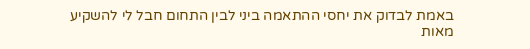באמת לבדוק את יחסי ההתאמה ביני לבין התחום חבל לי להשקיע מאות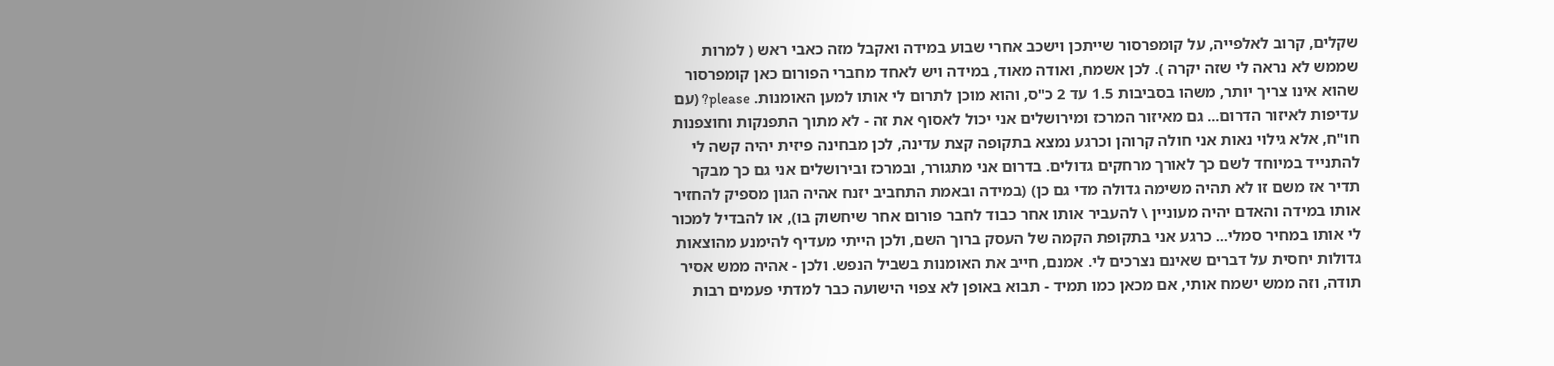שקלים, קרוב לאלפייה, על קומפרסור שייתכן וישכב אחרי שבוע במידה ואקבל מזה כאבי ראש ( למרות שממש לא נראה לי שזה יקרה ). לכן אשמח, ואודה מאוד, במידה ויש לאחד מחברי הפורום כאן קומפרסור שהוא אינו צריך יותר, משהו בסביבות 1.5 עד 2 כ"ס, והוא מוכן לתרום לי אותו למען האומנות. please? (עם עדיפות לאיזור הדרום... גם מאיזור המרכז ומירושלים אני יכול לאסוף את זה - לא מתוך התפנקות וחוצפנות חו"ח, אלא גילוי נאות אני חולה קרוהן וכרגע נמצא בתקופה קצת עדינה, לכן מבחינה פיזית יהיה קשה לי להתנייד במיוחד לשם כך לאורך מרחקים גדולים. בדרום אני מתגורר, ובמרכז ובירושלים אני גם כך מבקר תדיר אז משם זו לא תהיה משימה גדולה מדי גם כן) (במידה ובאמת התחביב יזנח אהיה הגון מספיק להחזיר אותו במידה והאדם יהיה מעוניין \ להעביר אותו אחר כבוד לחבר פורום אחר שיחשוק בו), או להבדיל למכור לי אותו במחיר סמלי... כרגע אני בתקופת הקמה של העסק ברוך השם, ולכן הייתי מעדיף להימנע מהוצאות גדולות יחסית על דברים שאינם נצרכים לי. אמנם, חייב את האומנות בשביל הנפש. ולכן - אהיה ממש אסיר תודה, וזה ממש ישמח אותי, אם מכאן כמו תמיד - תבוא באופן לא צפוי הישועה כבר למדתי פעמים רבות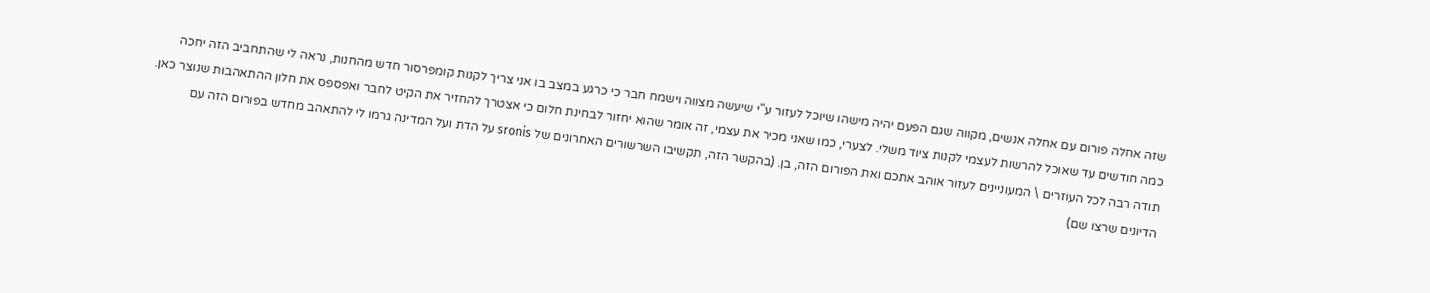שזה אחלה פורום עם אחלה אנשים, מקווה שגם הפעם יהיה מישהו שיוכל לעזור ע"י שיעשה מצווה וישמח חבר כי כרגע במצב בו אני צריך לקנות קומפרסור חדש מהחנות, נראה לי שהתחביב הזה יחכה כמה חודשים עד שאוכל להרשות לעצמי לקנות ציוד משלי. לצערי, כמו שאני מכיר את עצמי, זה אומר שהוא יחזור לבחינת חלום כי אצטרך להחזיר את הקיט לחבר ואפספס את חלון ההתאהבות שנוצר כאן. תודה רבה לכל העוזרים \ המעוניינים לעזור אוהב אתכם ואת הפורום הזה, בן. (בהקשר הזה, תקשיבו השרשורים האחרונים של sronis על הדת ועל המדינה גרמו לי להתאהב מחדש בפורום הזה עם הדיונים שרצו שם)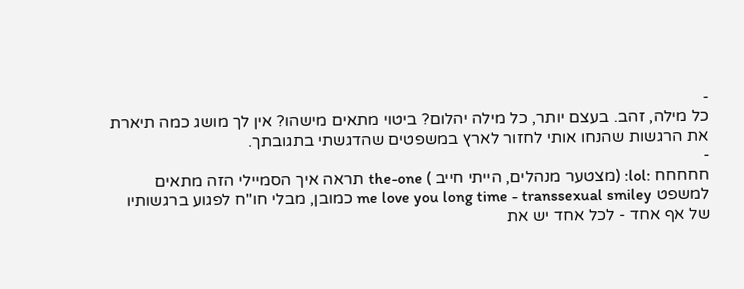-
כל מילה, זהב. בעצם יותר, כל מילה יהלום? ביטוי מתאים מישהו? אין לך מושג כמה תיארת את הרגשות שהנחו אותי לחזור לארץ במשפטים שהדגשתי בתגובתך.
-
חחחחח :lol: (מצטער מנהלים, הייתי חייב ) the-one תראה איך הסמיילי הזה מתאים למשפט me love you long time - transsexual smiley כמובן, מבלי חו"ח לפגוע ברגשותיו של אף אחד - לכל אחד יש את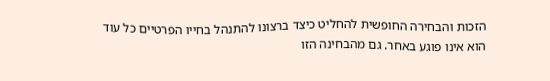הזכות והבחירה החופשית להחליט כיצד ברצונו להתנהל בחייו הפרטיים כל עוד הוא אינו פוגע באחר. גם מהבחינה הזו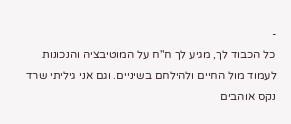-
כל הכבוד לך, מגיע לך ח"ח על המוטיבציה והנכונות לעמוד מול החיים ולהילחם בשיניים. וגם אני גיליתי שרד נקס אוהבים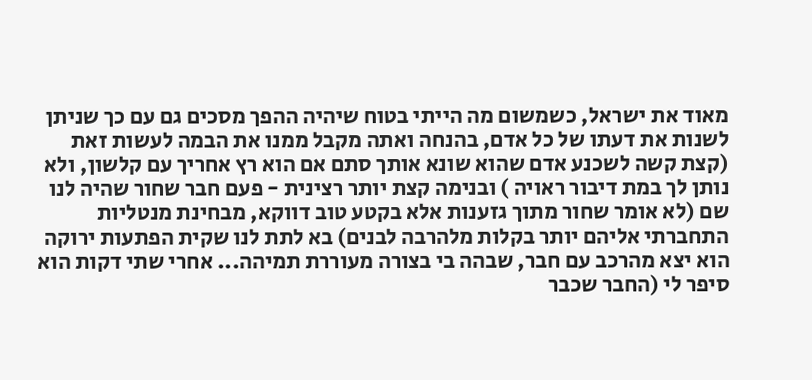מאוד את ישראל, כשמשום מה הייתי בטוח שיהיה ההפך מסכים גם עם כך שניתן לשנות את דעתו של כל אדם, בהנחה ואתה מקבל ממנו את הבמה לעשות זאת (קצת קשה לשכנע אדם שהוא שונא אותך סתם אם הוא רץ אחריך עם קלשון, ולא נותן לך במת דיבור ראויה ) ובנימה קצת יותר רצינית - פעם חבר שחור שהיה לנו שם (לא אומר שחור מתוך גזענות אלא בקטע טוב דווקא, מבחינת מנטליות התחברתי אליהם יותר בקלות מלהרבה לבנים) בא לתת לנו שקית הפתעות ירוקה הוא יצא מהרכב עם חבר, שבהה בי בצורה מעוררת תמיהה... אחרי שתי דקות הוא סיפר לי (החבר שכבר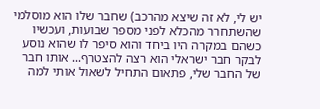יש לי, לא זה שיצא מהרכב) שחבר שלו הוא מוסלמי שהשתחרר מהכלא לפני מספר שבועות, ועכשיו כשהם במקרה היו ביחד והוא סיפר לו שהוא נוסע לבקר חבר ישראלי הוא רצה להצטרף... אותו חבר של החבר שלי, פתאום התחיל לשאול אותי למה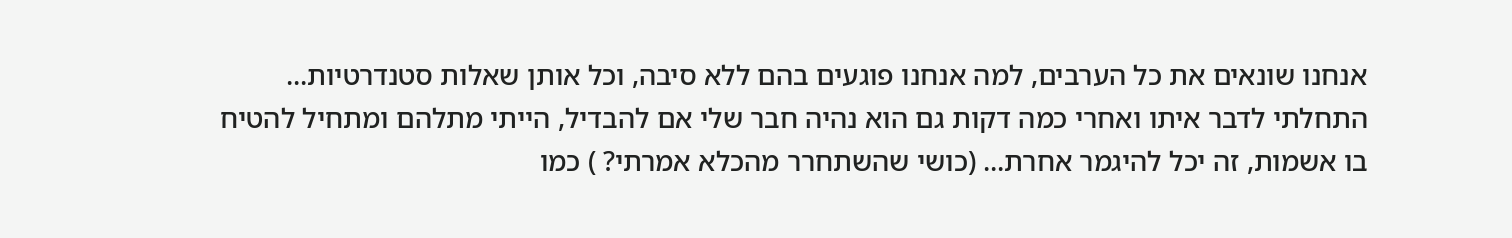אנחנו שונאים את כל הערבים, למה אנחנו פוגעים בהם ללא סיבה, וכל אותן שאלות סטנדרטיות... התחלתי לדבר איתו ואחרי כמה דקות גם הוא נהיה חבר שלי אם להבדיל, הייתי מתלהם ומתחיל להטיח בו אשמות, זה יכל להיגמר אחרת... (כושי שהשתחרר מהכלא אמרתי? ) כמו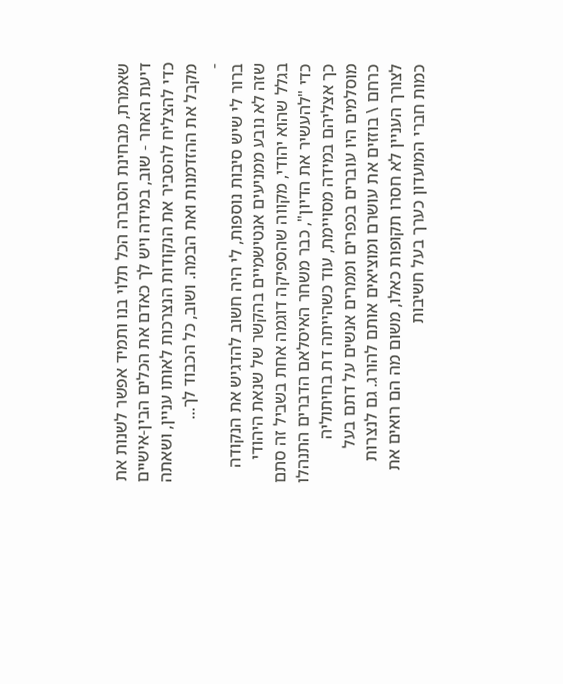שאמרת, מבחינת הסברה הכל תלוי בנו ותמיד אפשר לשנות את דיעת האחר - שוב, במידה ויש לך כאדם את הכלים הבין-אישיים כדי להצליח להסביר את הנקודות הנצרכות לאותו עניין, ושאתה מקבל את ההזדמנות ואת הבמה. ושוב, כל הכבוד לך...
-
ברור לי שיש סיבות נוספות, לי היה חשוב להדגיש את הנקודה שזה לא נובע ממניעים אנטישמיים בהקשר של שנאת היהודי בגלל שהוא יהודי, מקווה שהספיקה דוגמה אחת בשביל זה סתם כדי "להעשיר את הדיון", כבר משחר האיסלאם הדברים התנהלו כך אצליהם במידה מסויימת, עוד כשהייתה דת בחיתוליה מוסלמים היו עוברים בכפרים וממרים אנשים על דתם בעל כרחם \ בוזזים את עושרם ומוציאים אותם להורג. גם לנצרות לצורך העניין לא חסרו תקופות כאלו, משום מה הם רואים את כמות חברי המועדון כערך בעל חשיבות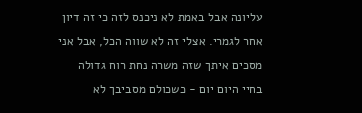עליונה אבל באמת לא ניכנס לזה כי זה דיון אחר לגמרי. אצלי זה לא שווה הכל, אבל אני מסכים איתך שזה משרה נחת רוח גדולה בחיי היום יום - כשכולם מסביבך לא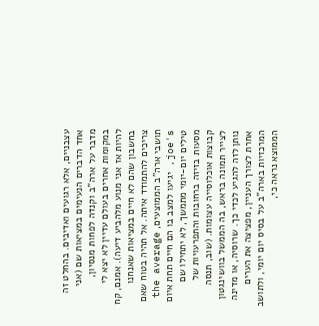עצבניים, אלא רגועים ואדיבים. בהחלט זה אחד הדברים הנעימים במציאות שם (אני מדבר על ארה"ב וקנדה לפחות מנסיון, במקומות אחרים בעולם עדיין לא יצא לי להיות אז אני מנוע מלהביע דיעה). אמנם, קח בחשבון שהם לא חיים במציאות שאנחנו צריכים להתמודד איתה. אל תהיה בטוח שאם תושבי ארה"ב הממוצעים, the average joe's, יגיעו למצב בו הם חיים תחת איום טילים יום-יומי מתמשך, לא יתחילו שם מסעות בזיזה ברחובות והתפרעויות של קבוצות אוכלוסייה עצומות. (שוב, תנסה לצייר תמונה בראש, בה הממשל בוושינגטון נותן לזה להגיע לכדי כך. שרוסיה, או מדינה אחרת לצורך העניין, מפציצה את הערים המרכזיות בארה"ב על בסיס יום יומי, ולתושב הממוצא נראה כי,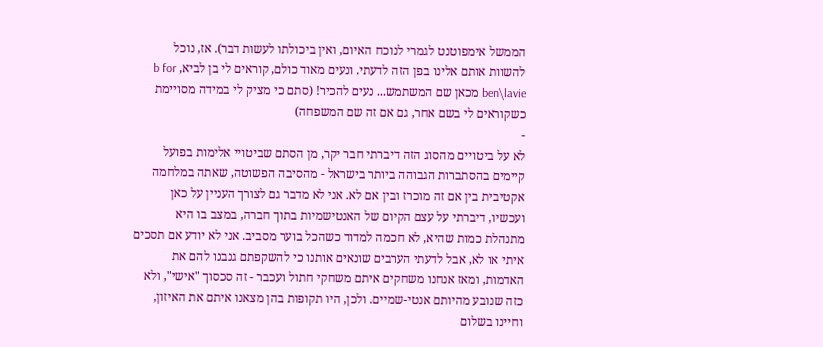הממשל אימפוטנט לגמרי לנוכח האיום, ואין ביכולתו לעשות דבר). אז, נוכל להשוות אותם אלינו בפן הזה לדעתי. ונעים מאוד כולם, קוראים לי בן לביא, b for ben\lavie מכאן שם המשתמש... נעים להכיר! (סתם כי מציק לי במידה מסויימת כשקוראים לי בשם אחר, גם אם זה שם המשפחה)
-
לא על ביטויים מהסוג הזה דיברתי חבר יקר, מן הסתם שביטויי אלימות בפועל קיימים בהסתברות הגבוהה ביותר בישראל - מהסיבה הפשוטה, שאתה במלחמה אקטיבית בין אם זה מוכרז ובין אם לא. אני לא מדבר גם לצורך העניין על כאן ועכשיו, דיברתי על עצם הקיום של האנטישמיות בתוך חברה, במצב בו היא מתנהלת כמות שהיא, לא חכמה למדוד כשהכל בוער מסביב. אני לא יודע אם תסכים איתי או לא, אבל לדעתי הערבים שונאים אותנו כי להשקפתם גנבנו להם את האדמות, ומאז אנחנו משחקים איתם משחקי חתול ועכבר - זה סכסוך "אישי", ולא כזה שנובע מהיותם אנטי-שמיים. ולכן, היו תקופות בהן מצאנו איתם את האיזון, וחיינו בשלום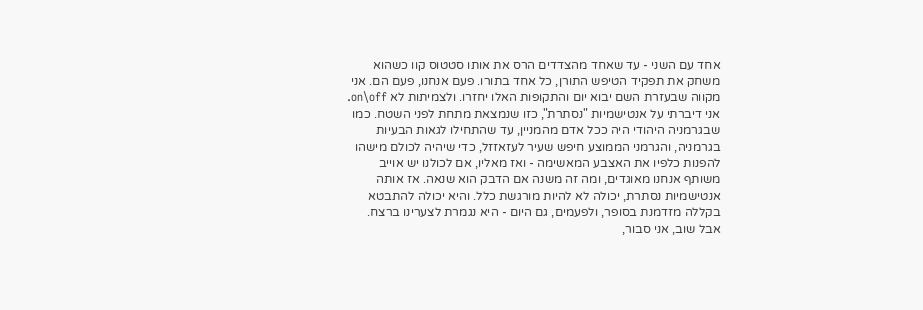אחד עם השני - עד שאחד מהצדדים הרס את אותו סטטוס קוו כשהוא משחק את תפקיד הטיפש התורן, כל אחד בתורו. פעם אנחנו, פעם הם. אני מקווה שבעזרת השם יבוא יום והתקופות האלו יחזרו. ולצמיתות לא on\off. אני דיברתי על אנטישמיות "נסתרת", כזו שנמצאת מתחת לפני השטח. כמו שבגרמניה היהודי היה ככל אדם מהמניין, עד שהתחילו לגאות הבעיות בגרמניה, והגרמני הממוצע חיפש שעיר לעזאזזל, כדי שיהיה לכולם מישהו להפנות כלפיו את האצבע המאשימה - ואז מאליו, אם לכולנו יש אוייב משותף אנחנו מאוגדים, ומה זה משנה אם הדבק הוא שנאה. אז אותה אנטישמיות נסתרת, יכולה לא להיות מורגשת כלל. והיא יכולה להתבטא בקללה מזדמנת בסופר, ולפעמים, גם היום - היא נגמרת לצערינו ברצח. אבל שוב, אני סבור,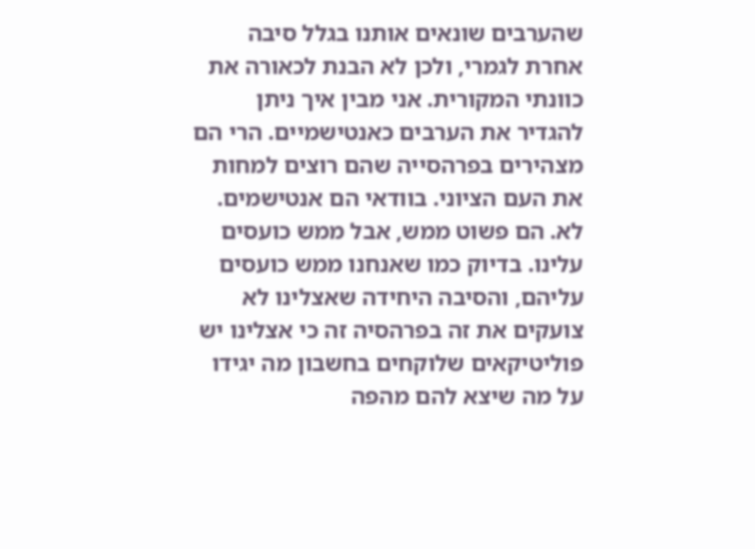שהערבים שונאים אותנו בגלל סיבה אחרת לגמרי, ולכן לא הבנת לכאורה את כוונתי המקורית. אני מבין איך ניתן להגדיר את הערבים כאנטישמיים. הרי הם מצהירים בפרהסייה שהם רוצים למחות את העם הציוני. בוודאי הם אנטישמים. לא. הם פשוט ממש, אבל ממש כועסים עלינו. בדיוק כמו שאנחנו ממש כועסים עליהם, והסיבה היחידה שאצלינו לא צועקים את זה בפרהסיה זה כי אצלינו יש פוליטיקאים שלוקחים בחשבון מה יגידו על מה שיצא להם מהפה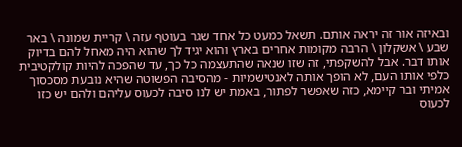ובאיזה אור זה יראה אותם. תשאל כמעט כל אחד שגר בעוטף עזה \ קריית שמונה \ באר שבע \ אשקלון \ הרבה מקומות אחרים בארץ והוא יגיד לך שהוא היה מאחל להם בדיוק אותו דבר. אבל להשקפתי, זה שזו שנאה שהתעצמה כל כך, עד שהפכה להיות קולקטיבית כלפי אותו העם, לא הופך אותה לאנטישמיות - מהסיבה הפשוטה שהיא נובעת מסכסוך אמיתי ובר קיימא, כזה שאפשר לפתור, באמת יש לנו סיבה לכעוס עליהם ולהם יש כזו לכעוס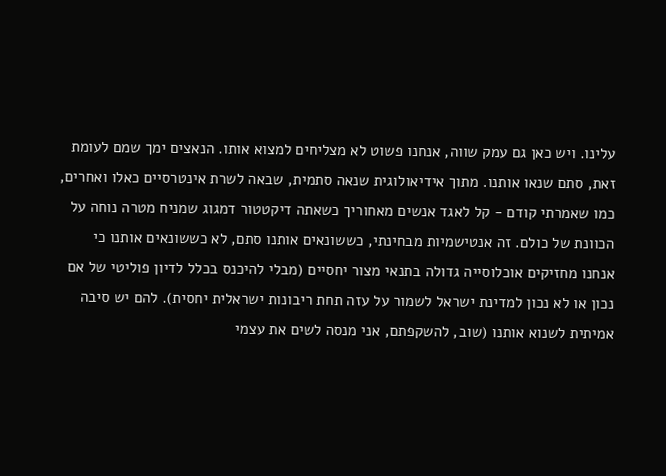עלינו. ויש כאן גם עמק שווה, אנחנו פשוט לא מצליחים למצוא אותו. הנאצים ימך שמם לעומת זאת, סתם שנאו אותנו. מתוך אידיאולוגית שנאה סתמית, שבאה לשרת אינטרסיים כאלו ואחרים, כמו שאמרתי קודם - קל לאגד אנשים מאחוריך כשאתה דיקטטור דמגוג שמניח מטרה נוחה על הכוונת של כולם. זה אנטישמיות מבחינתי, כששונאים אותנו סתם, לא כששונאים אותנו כי אנחנו מחזיקים אוכלוסייה גדולה בתנאי מצור יחסיים (מבלי להיכנס בכלל לדיון פוליטי של אם נכון או לא נכון למדינת ישראל לשמור על עזה תחת ריבונות ישראלית יחסית). להם יש סיבה אמיתית לשנוא אותנו (שוב, להשקפתם, אני מנסה לשים את עצמי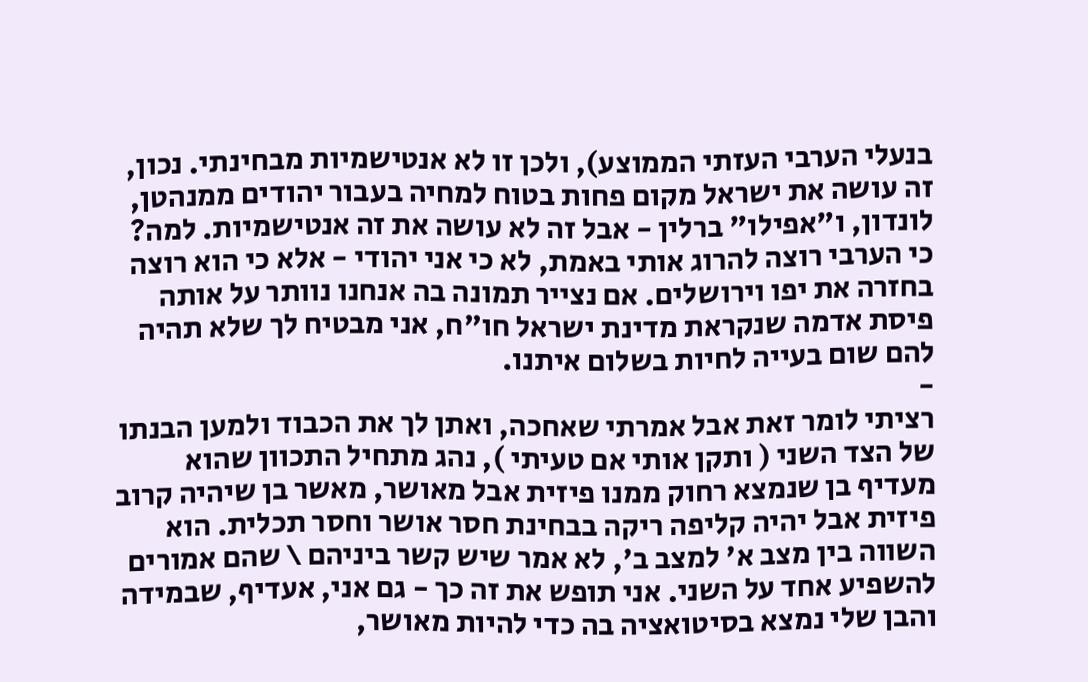בנעלי הערבי העזתי הממוצע), ולכן זו לא אנטישמיות מבחינתי. נכון, זה עושה את ישראל מקום פחות בטוח למחיה בעבור יהודים ממנהטן, לונדון, ו"אפילו" ברלין - אבל זה לא עושה את זה אנטישמיות. למה? כי הערבי רוצה להרוג אותי באמת, לא כי אני יהודי - אלא כי הוא רוצה בחזרה את יפו וירושלים. אם נצייר תמונה בה אנחנו נוותר על אותה פיסת אדמה שנקראת מדינת ישראל חו"ח, אני מבטיח לך שלא תהיה להם שום בעייה לחיות בשלום איתנו.
-
רציתי לומר זאת אבל אמרתי שאחכה, ואתן לך את הכבוד ולמען הבנתו של הצד השני ( ותקן אותי אם טעיתי ), נהג מתחיל התכוון שהוא מעדיף בן שנמצא רחוק ממנו פיזית אבל מאושר, מאשר בן שיהיה קרוב פיזית אבל יהיה קליפה ריקה בבחינת חסר אושר וחסר תכלית. הוא השווה בין מצב א' למצב ב', לא אמר שיש קשר ביניהם \ שהם אמורים להשפיע אחד על השני. אני תופש את זה כך - גם אני, אעדיף, שבמידה והבן שלי נמצא בסיטואציה בה כדי להיות מאושר,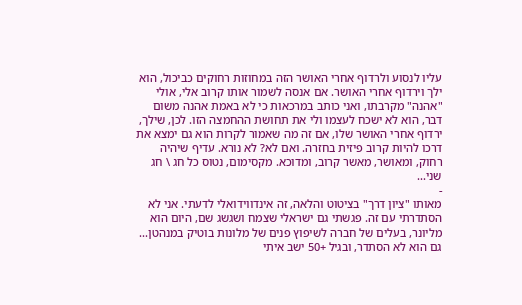עליו לנסוע ולרדוף אחרי האושר הזה במחוזות רחוקים כביכול, הוא ילך וירדוף אחרי האושר. אם אנסה לשמור אותו קרוב אלי, אולי "אהנה" מקרבתו, ואני כותב במרכאות כי לא באמת אהנה משום דבר, הוא לא ישכח לעצמו ולי את תחושת ההחמצה הזו. לכן, שילך, ירדוף אחרי האושר שלו, אם זה מה שאמור לקרות הוא גם ימצא את דרכו להיות קרוב פיזית בחזרה. ואם לא? לא נורא. עדיף שיהיה רחוק, ומאושר, מאשר קרוב, ומדוכא. מקסימום, נטוס כל חג \ חג שני...
-
מאותו "ציון דרך" בציטוט והלאה, זה אינדווידואלי לדעתי. אני לא הסתדרתי עם זה. פגשתי גם ישראלי שצמח ושגשג שם, היום הוא מליונר, בעלים של חברה לשיפוץ פנים של מלונות בוטיק במנהטן... גם הוא לא הסתדר, ובגיל +50 ישב איתי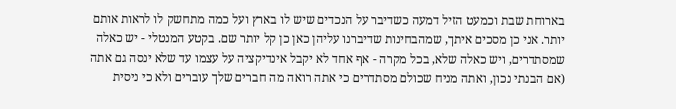בארוחת שבת וכמעט הזיל דמעה כשדיבר על הנכדים שיש לו בארץ ועל כמה מתחשק לו לראות אותם יותר. אני כן מסכים איתך, שמהבחינות שדיברנו עליהן כאן כן קל יותר שם. בקטע המנטלי - יש כאלה שמסתדרים, ויש כאלה שלא, בכל מקרה - אף אחד לא יקבל אינדיקציה על עצמו עד שלא ינסה גם אתה (אם הבנתי נכון, ואתה מניח שכולם מסתדרים כי אתה רואה מה חברים שלך עוברים ולא כי ניסית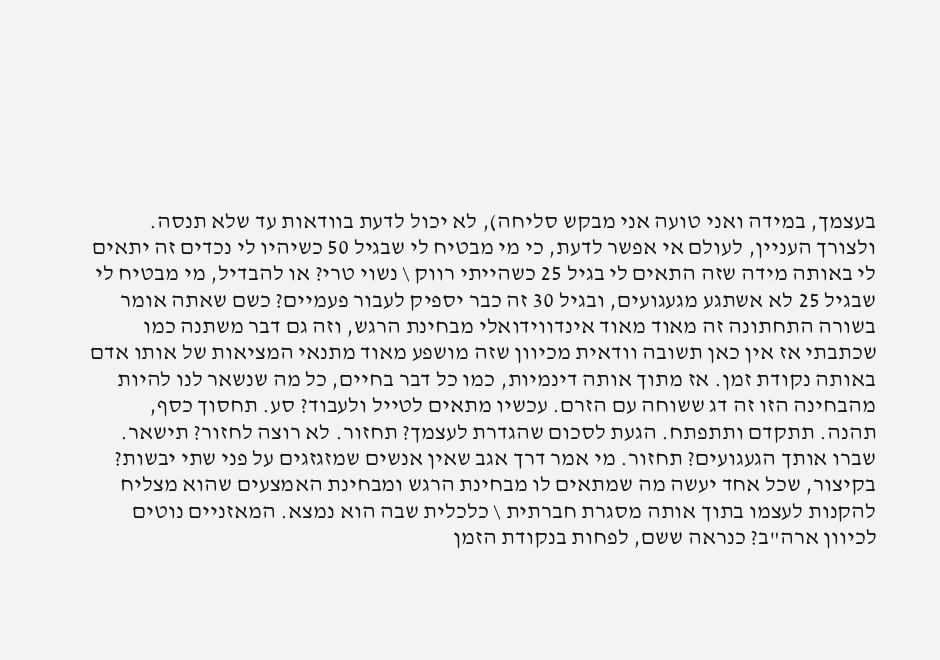בעצמך, במידה ואני טועה אני מבקש סליחה), לא יכול לדעת בוודאות עד שלא תנסה. ולצורך העניין, לעולם אי אפשר לדעת, כי מי מבטיח לי שבגיל 50 כשיהיו לי נכדים זה יתאים לי באותה מידה שזה התאים לי בגיל 25 כשהייתי רווק \ נשוי טרי? או להבדיל, מי מבטיח לי שבגיל 25 לא אשתגע מגעגועים, ובגיל 30 זה כבר יספיק לעבור פעמיים? כשם שאתה אומר בשורה התחתונה זה מאוד מאוד אינדווידואלי מבחינת הרגש, וזה גם דבר משתנה כמו שכתבתי אז אין כאן תשובה וודאית מכיוון שזה מושפע מאוד מתנאי המציאות של אותו אדם באותה נקודת זמן. אז מתוך אותה דינמיות, כמו כל דבר בחיים, כל מה שנשאר לנו להיות מהבחינה הזו זה דג ששוחה עם הזרם. עכשיו מתאים לטייל ולעבוד? סע. תחסוך כסף, תהנה. תתקדם ותתפתח. הגעת לסכום שהגדרת לעצמך? תחזור. לא רוצה לחזור? תישאר. שברו אותך הגעגועים? תחזור. מי אמר דרך אגב שאין אנשים שמזגזגים על פני שתי יבשות? בקיצור, שכל אחד יעשה מה שמתאים לו מבחינת הרגש ומבחינת האמצעים שהוא מצליח להקנות לעצמו בתוך אותה מסגרת חברתית \ כלכלית שבה הוא נמצא. המאזניים נוטים לכיוון ארה"ב? כנראה ששם, לפחות בנקודת הזמן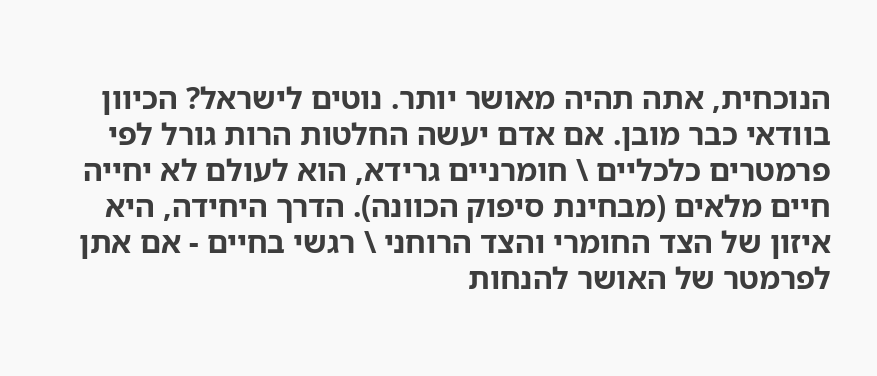הנוכחית, אתה תהיה מאושר יותר. נוטים לישראל? הכיוון בוודאי כבר מובן. אם אדם יעשה החלטות הרות גורל לפי פרמטרים כלכליים \ חומרניים גרידא, הוא לעולם לא יחייה חיים מלאים (מבחינת סיפוק הכוונה). הדרך היחידה, היא איזון של הצד החומרי והצד הרוחני \ רגשי בחיים - אם אתן לפרמטר של האושר להנחות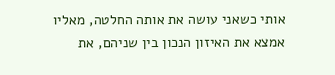אותי כשאני עושה את אותה החלטה, מאליו אמצא את האיזון הנכון בין שניהם, את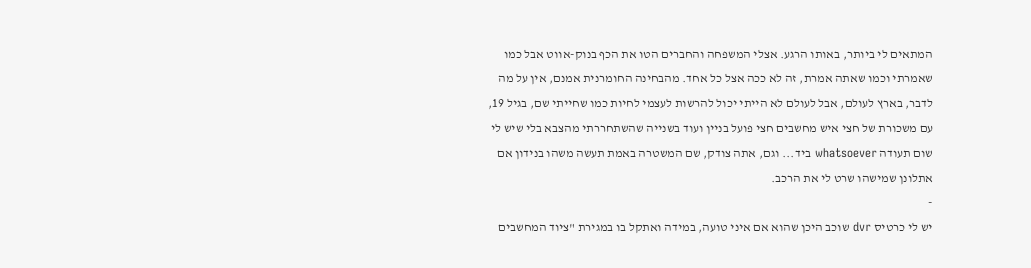המתאים לי ביותר, באותו הרגע. אצלי המשפחה והחברים הטו את הכף בנוק-אווט אבל כמו שאמרתי וכמו שאתה אמרת, זה לא ככה אצל כל אחד. מהבחינה החומרנית אמנם, אין על מה לדבר, בארץ לעולם, אבל לעולם לא הייתי יכול להרשות לעצמי לחיות כמו שחייתי שם, בגיל 19, עם משכורת של חצי איש מחשבים חצי פועל בניין ועוד בשנייה שהשתחררתי מהצבא בלי שיש לי שום תעודה whatsoever ביד... וגם, אתה צודק, שם המשטרה באמת תעשה משהו בנידון אם אתלונן שמישהו שרט לי את הרכב.
-
יש לי כרטיס dvr שוכב היכן שהוא אם איני טועה, במידה ואתקל בו במגירת "ציוד המחשבים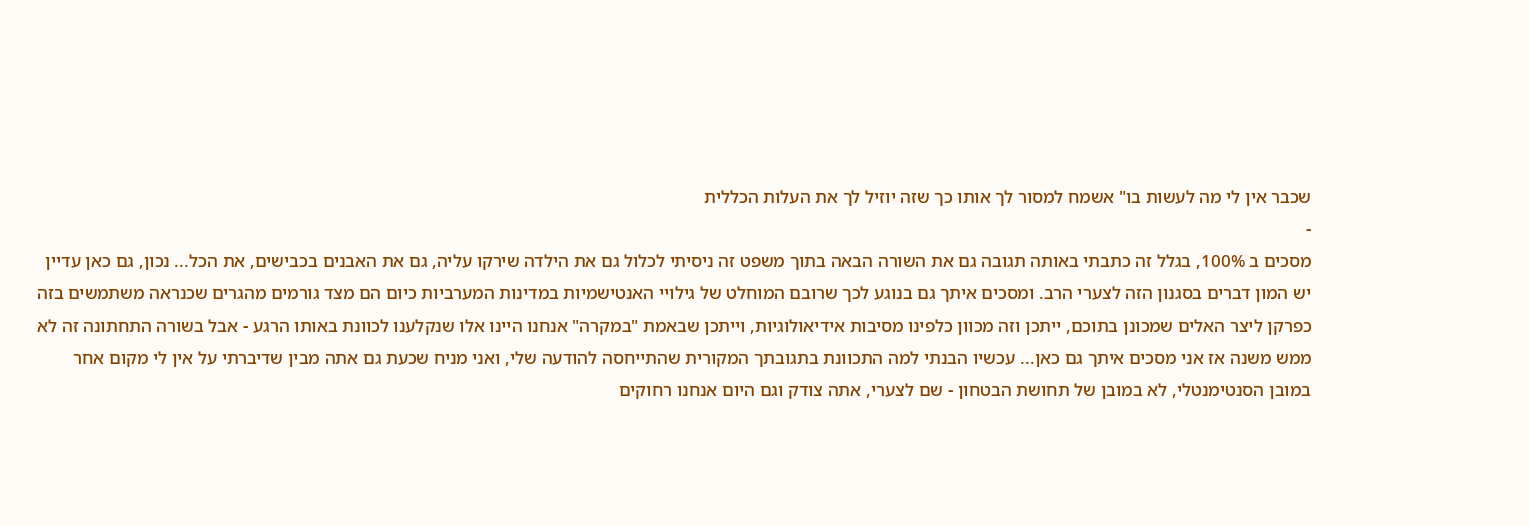שכבר אין לי מה לעשות בו" אשמח למסור לך אותו כך שזה יוזיל לך את העלות הכללית
-
מסכים ב 100%, בגלל זה כתבתי באותה תגובה גם את השורה הבאה בתוך משפט זה ניסיתי לכלול גם את הילדה שירקו עליה, גם את האבנים בכבישים, את הכל... נכון, גם כאן עדיין יש המון דברים בסגנון הזה לצערי הרב. ומסכים איתך גם בנוגע לכך שרובם המוחלט של גילויי האנטישמיות במדינות המערביות כיום הם מצד גורמים מהגרים שכנראה משתמשים בזה כפרקן ליצר האלים שמכונן בתוכם, ייתכן וזה מכוון כלפינו מסיבות אידיאולוגיות, וייתכן שבאמת "במקרה" אנחנו היינו אלו שנקלענו לכוונת באותו הרגע - אבל בשורה התחתונה זה לא ממש משנה אז אני מסכים איתך גם כאן... עכשיו הבנתי למה התכוונת בתגובתך המקורית שהתייחסה להודעה שלי, ואני מניח שכעת גם אתה מבין שדיברתי על אין לי מקום אחר במובן הסנטימנטלי, לא במובן של תחושת הבטחון - שם לצערי, אתה צודק וגם היום אנחנו רחוקים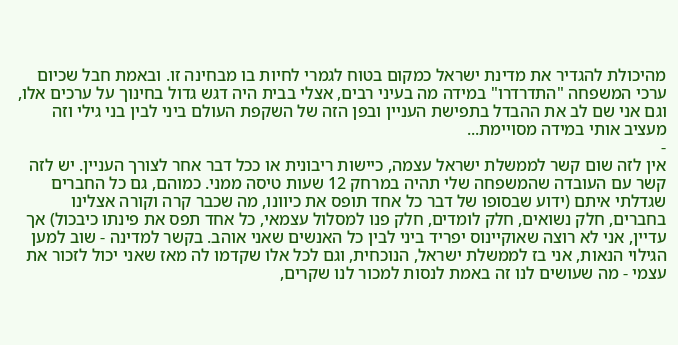מהיכולת להגדיר את מדינת ישראל כמקום בטוח לגמרי לחיות בו מבחינה זו. ובאמת חבל שכיום ערכי המשפחה "התדרדרו" במידה מה בעיני רבים, אצלי בבית היה דגש גדול בחינוך על ערכים אלו, וגם אני שם לב את ההבדל בתפישת העניין ובפן הזה של השקפת העולם ביני לבין בני גילי וזה מעציב אותי במידה מסויימת...
-
אין לזה שום קשר לממשלת ישראל עצמה, כיישות ריבונית או ככל דבר אחר לצורך העניין. יש לזה קשר עם העובדה שהמשפחה שלי תהיה במרחק 12 שעות טיסה ממני. כמוהם, גם כל החברים שגדלתי איתם (ידוע שבסופו של דבר כל אחד תופס את כיוונו, מה שכבר קרה וקורה אצלינו בחברים, חלק נשואים, חלק לומדים, חלק פנו למסלול עצמאי, כל אחד תפס את פינתו כיבכול) אך עדיין, אני לא רוצה שאוקיינוס יפריד ביני לבין כל האנשים שאני אוהב. בקשר למדינה - שוב למען הגילוי הנאות, אני בז לממשלת ישראל, הנוכחית, וגם לכל אלו שקדמו לה מאז שאני יכול לזכור את עצמי - מה שעושים לנו זה באמת לנסות למכור לנו שקרים,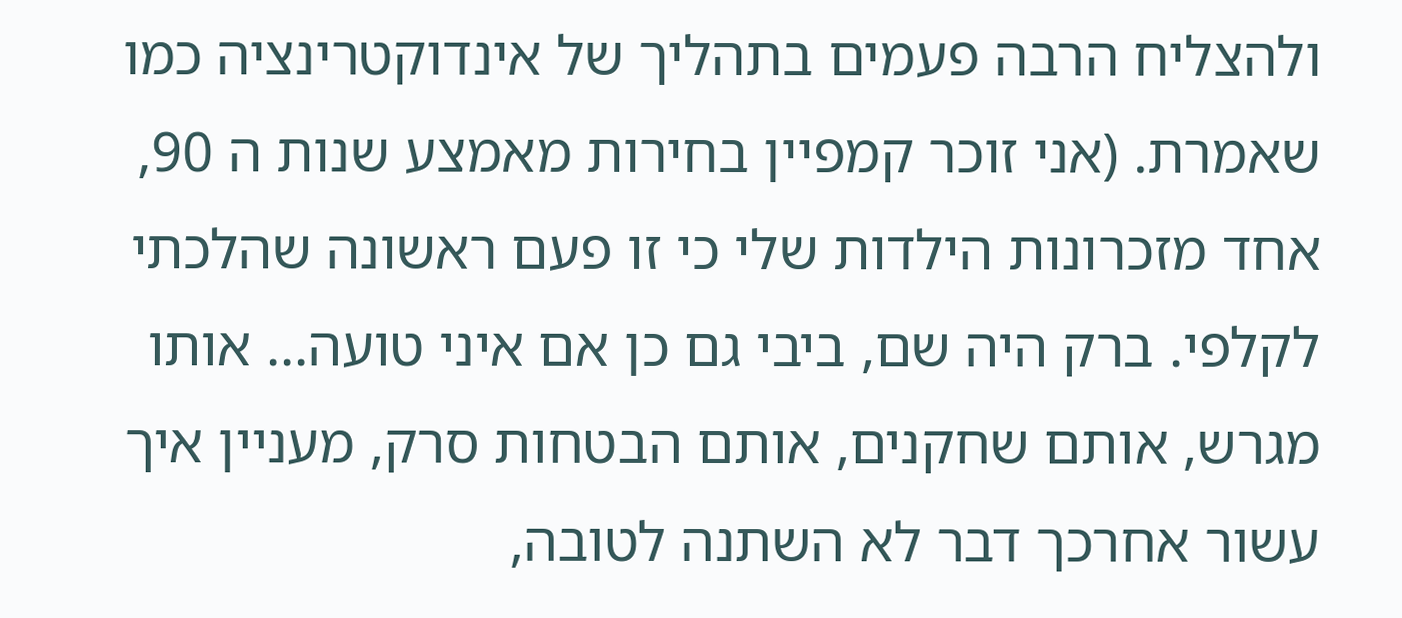ולהצליח הרבה פעמים בתהליך של אינדוקטרינציה כמו שאמרת. (אני זוכר קמפיין בחירות מאמצע שנות ה 90, אחד מזכרונות הילדות שלי כי זו פעם ראשונה שהלכתי לקלפי. ברק היה שם, ביבי גם כן אם איני טועה... אותו מגרש, אותם שחקנים, אותם הבטחות סרק, מעניין איך עשור אחרכך דבר לא השתנה לטובה,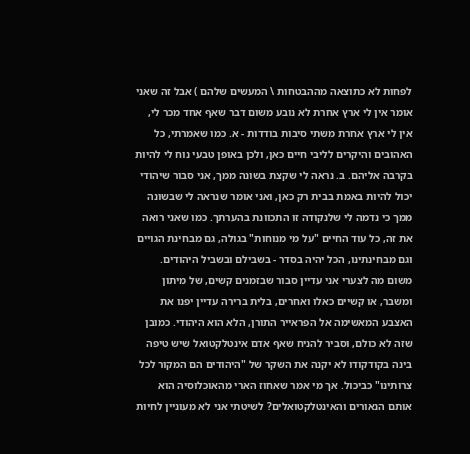לפחות לא כתוצאה מההבטחות \ המעשים שלהם ) אבל זה שאני אומר אין לי ארץ אחרת לא נובע משום דבר שאף אחד מכר לי, אין לי ארץ אחרת משתי סיבות בודדות - א. כמו שאמרתי, כל האהובים והיקרים לליבי חיים כאן, ולכן באופן טבעי נוח לי להיות בקרבה אליהם. ב. נראה לי שקצת בשונה ממך, אני סבור שיהודי יכול להיות באמת בבית רק כאן, ואני אומר שנראה לי שבשונה ממך כי נדמה לי שלנקודה זו התכוונת בהערתך. כמו שאני רואה את זה, כל עוד החיים "על מי מנוחות" בגולה, גם מבחינת הגויים וגם מבחינתינו, הכל יהיה בסדר - בשבילם ובשביל היהודים. משום מה לצערי אני עדיין סבור שבזמנים קשים, של מיתון ומשבר, או קשיים כאלו ואחרים, בלית ברירה עדיין יפנו את האצבע המאשימה אל הפראייר התורן, הלא הוא היהודי. כמובן שזה לא כולם, וסביר להניח שאף אדם אינטלקטואל שיש טיפה בינה בקודקודו לא יקנה את השקר של "היהודים הם המקור לכל צרותינו" כביכול. אך מי אמר שאחוז הארי מהאוכלוסיה הוא אותם הנאורים והאינטלקטואלים? לשיטתי אני לא מעוניין לחיות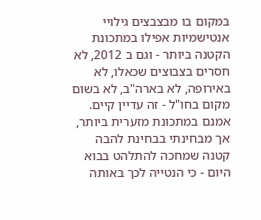במקום בו מבצבצים גילויי אנטישמיות אפילו במתכונת הקטנה ביותר - וגם ב 2012, לא חסרים בצבוצים שכאלו, לא באירופה, לא בארה"ב, לא בשום מקום בחו"ל - זה עדיין קיים. אמנם במתכונת מזערית ביותר, אך מבחינתי בבחינת להבה קטנה שמחכה להתלהט בבוא היום - כי הנטייה לכך באותה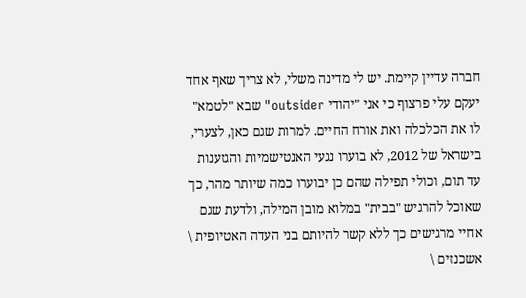חברה עדיין קיימת. יש לי מדינה משלי, לא צריך שאף אחד יעקם עלי פרצוף כי אני "יהודי outsider" שבא "לטמא" לו את הכלכלה ואת אורח החיים. למרות שגם כאן, לצערי, בישראל של 2012, לא בוערו נגעי האנטישמיות והגזענות עד תום, וכולי תפילה שהם כן יבוערו כמה שיותר מהר, כך שאוכל להרגיש "בבית" במלוא מובן המילה, ולדעת שגם אחיי מרגישים כך ללא קשר להיותם בני העדה האטיופית \ אשכנזים \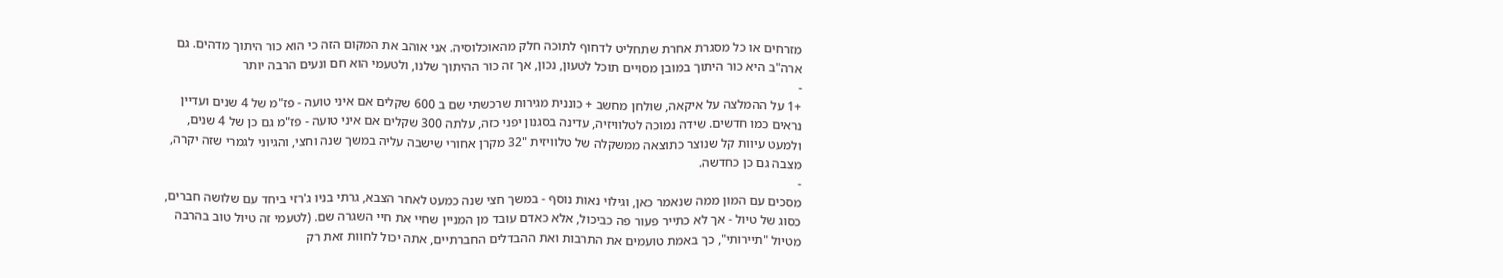מזרחים או כל מסגרת אחרת שתחליט לדחוף לתוכה חלק מהאוכלוסיה. אני אוהב את המקום הזה כי הוא כור היתוך מדהים. גם ארה"ב היא כור היתוך במובן מסויים תוכל לטעון, נכון, אך זה כור ההיתוך שלנו, ולטעמי הוא חם ונעים הרבה יותר
-
+1 על ההמלצה על איקאה, שולחן מחשב + כוננית מגירות שרכשתי שם ב 600 שקלים אם איני טועה - פז"מ של 4 שנים ועדיין נראים כמו חדשים. שידה נמוכה לטלוויזיה, עדינה בסגנון יפני כזה, עלתה 300 שקלים אם איני טועה - פז"מ גם כן של 4 שנים, ולמעט עיוות קל שנוצר כתוצאה ממשקלה של טלוויזית "32 מקרן אחורי שישבה עליה במשך שנה וחצי, והגיוני לגמרי שזה יקרה, מצבה גם כן כחדשה.
-
מסכים עם המון ממה שנאמר כאן, וגילוי נאות נוסף - במשך חצי שנה כמעט לאחר הצבא, גרתי בניו ג'רזי ביחד עם שלושה חברים, כסוג של טיול - אך לא כתייר פעור פה כביכול, אלא כאדם עובד מן המניין שחיי את חיי השגרה שם. (לטעמי זה טיול טוב בהרבה מטיול "תיירותי", כך באמת טועמים את התרבות ואת ההבדלים החברתיים, אתה יכול לחוות זאת רק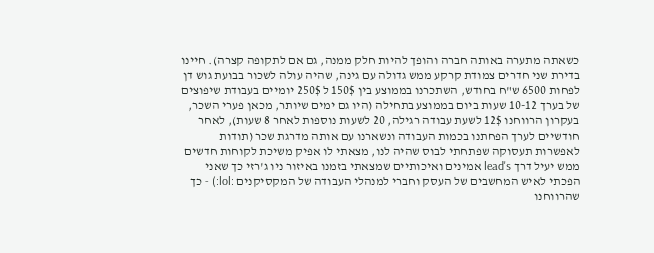כשאתה מתערה באותה חברה והופך להיות חלק ממנה, גם אם לתקופה קצרה). חיינו בדירת שני חדרים צמודת קרקע ממש גדולה עם גינה, שהיה עולה לשכור בבועת גוש דן לפחות 6500 ש"ח בחודש, השתכרנו בממוצע בין 150$ ל 250$ יומיים בעבודת שיפוצים של בערך 10-12 שעות ביום בממוצע בתחילה (היו גם ימים שיותר, מכאן פערי השכר, בעקרון הרווחנו 12$ לשעת עבודה רגילה, 20 לשעות נוספות לאחר 8 שעות), לאחר חודשיים לערך הפחתנו בכמות העבודה ונשארנו עם אותה מדרגת שכר (תודות לאפשרות תעסוקה שפתחתי לבוס שהיה לנו, מצאתי לו אפיק משיכת לקוחות חדשים ממש יעיל דרך lead's אמינים ואיכותיים שמצאתי בזמנו באיזור ניו ג'רזי כך שאני הפכתי לאיש המחשבים של העסק וחברי למנהלי העבודה של המקסיקנים :lol:) - כך שהרווחנו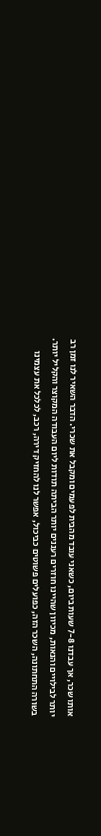אותו שכר, אך עבדנו 7-8 שעות ביום, כשאני עובד מהבית לפעמים ומקבל את שכרי. הדבר השאיר לנו זמן רב יותר לבילויים והנאות, מכיוון שהיינו חוזרים רעננים יותר הביתה תודות ליום העבודה המקוצר והקליל יותר. בשורה התחתונה, השכר הזה, כפועלים פשוטים כביכול, אפשר לנו להחזיק דירה, רכב, לכלכל את עצמינו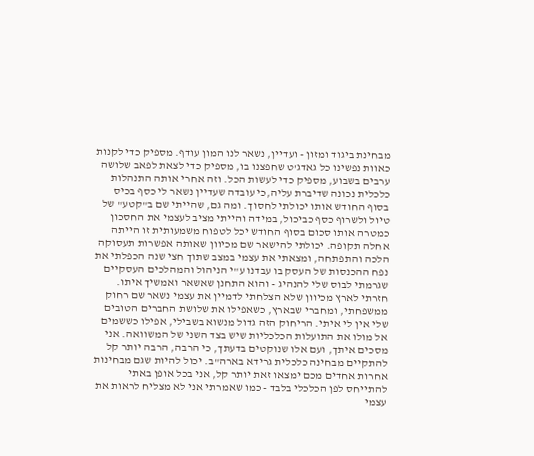מבחינת ביגוד ומזון - ועדיין, נשאר לנו המון עודף. מספיק כדי לקנות כאוות נפשינו כל גאדג'ט שחפצנו בו, מספיק כדי לצאת לפאב שלושה ערבים בשבוע, מספיק כדי לעשות הכל. וזה אחרי אותה התנהלות כלכלית נכונה שדיברת עליה,כי עובדה שעדיין נשאר לי כסף בכיס בסוף החודש אותו יכולתי לחסוך. ומה גם, שהייתי שם ב"קטע" של טיול ולשרוף כסף כביכול, במידה והייתי מציב לעצמי את החסכון כמטרה אותו סכום בסוף החודש יכל לטפוח משמעותית זו הייתה אחלה תקופה. יכולתי להישאר שם מכיוון שאותה אפשרות תעסוקה הלכה והתפתחה, ומצאתי את עצמי במצב שתוך חצי שנה הכפלתי את נפח ההכנסות של העסק בו עבדנו ע"י הניהול והמהלכים העסקיים שגרמתי לבוס שלי להנהיג - והוא התחנן שאשאר ואמשיך איתו. חזרתי לארץ מכיוון שלא הצלחתי לדמיין את עצמי נשאר שם רחוק ממשפחתי, ומחברי שבארץ, כשאפילו את שלושת החברים הטובים שלי אין לי איתי. הריחוק הזה גדול מנשוא בשבילי, אפילו כששמים אל מולו את התועלות הכלכליות שיש בצד השני של המשוואה. אני מסכים איתך, ועם אלו שנוקטים בדעתך, כי הרבה, הרבה יותר קל להתקיים מבחינה כלכלית גרידא בארה"ב. יכול להיות שגם מבחינות אחרות אחדים מכם ימצאו זאת יותר קל, אני בכל אופן באתי להתייחס לפן הכלכלי בלבד - כמו שאמרתי אני לא מצליח לראות את עצמי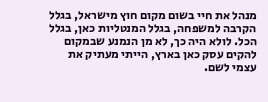מנהל את חיי בשום מקום חוץ מישראל, בגלל הקרבה למשפחה, בגלל המנטליות כאן, בגלל הכל. לולא היה כך, לא מן הנמנע שבמקום להקים עסק כאן בארץ, הייתי מעתיק את עצמי לשם.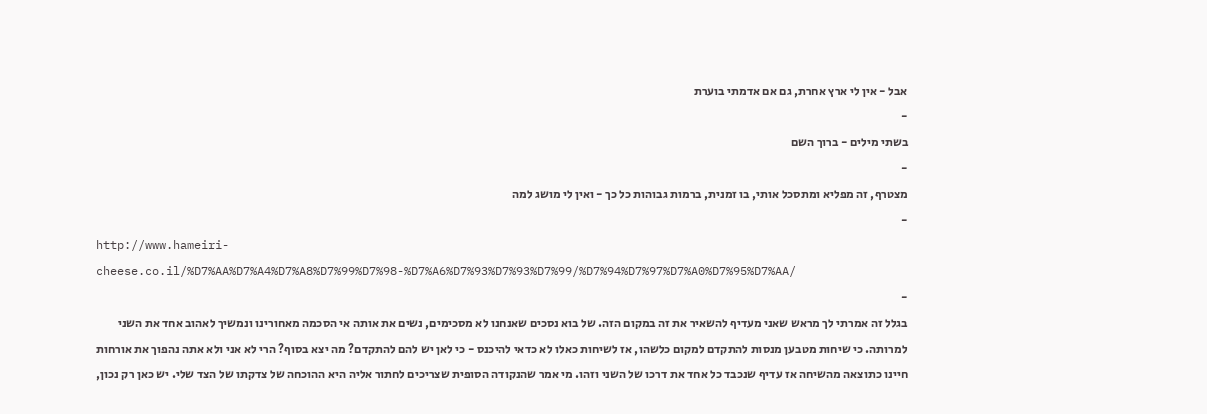אבל - אין לי ארץ אחרת, גם אם אדמתי בוערת
-
בשתי מילים - ברוך השם
-
מצטרף, זה מפליא ומתסכל אותי, בו זמנית, ברמות גבוהות כל כך - ואין לי מושג למה
-
http://www.hameiri-cheese.co.il/%D7%AA%D7%A4%D7%A8%D7%99%D7%98-%D7%A6%D7%93%D7%93%D7%99/%D7%94%D7%97%D7%A0%D7%95%D7%AA/
-
בגלל זה אמרתי לך מראש שאני מעדיף להשאיר את זה במקום הזה. של בוא נסכים שאנחנו לא מסכימים, נשים את אותה אי הסכמה מאחורינו ונמשיך לאהוב אחד את השני למרותה. כי שיחות מטבען מנסות להתקדם למקום כלשהו, אז לשיחות כאלו לא כדאי להיכנס - כי לאן יש להם להתקדם? מה יצא בסוף? הרי לא אני ולא אתה נהפוך את אורחות חיינו כתוצאה מהשיחה אז עדיף שנכבד כל אחד את דרכו של השני וזהו. מי אמר שהנקודה הסופית שצריכים לחתור אליה היא ההוכחה של צדקתו של הצד שלי. יש כאן רק נכון,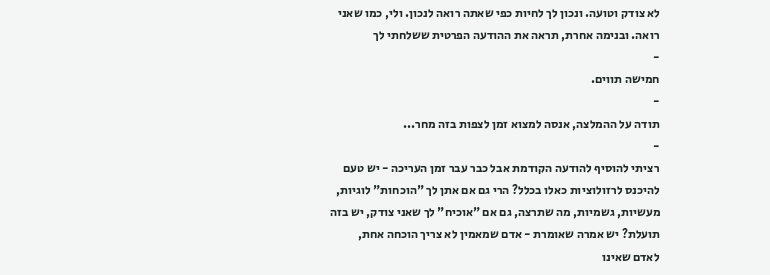לא צודק וטועה. ונכון לך לחיות כפי שאתה רואה לנכון. ולי, כמו שאני רואה. ובנימה אחרת, תראה את ההודעה הפרטית ששלחתי לך
-
חמישה תווים.
-
תודה על ההמלצה, אנסה למצוא זמן לצפות בזה מחר...
-
רציתי להוסיף להודעה הקודמת אבל כבר עבר זמן העריכה - יש טעם להיכנס לרזולוציות כאלו בכלל? הרי גם אם אתן לך "הוכחות" לוגיות, מעשיות, גשמיות, מה שתרצה, גם אם "אוכיח" לך שאני צודק, יש בזה תועלת? יש אמרה שאומרת - אדם שמאמין לא צריך הוכחה אחת, לאדם שאינו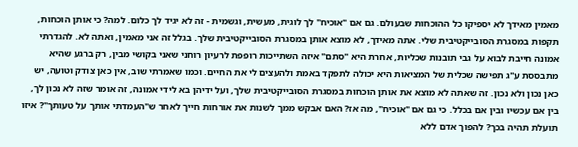מאמין מאידך לא יספיקו כל ההוכחות שבעולם. גם אם "אוכיח" לך לוגית, מעשית, וגשמית - זה לא יגיד לך כלום. למה? כי אותן הוכחות, תקפות במסגרת הסובייקטיבית שלי. אתה מאידך, לא מוצא אותן במסגרת הסובייקטיבית שלך. בגלל זה אני מאמין, ואתה לא. להגדרתי אמונה חייבת לבוא על גבי תובנות שכליות, אחרת היא "סתם" איזה השתייכות רופפת לרעיון רוחני שאני בקושי מבין, רק ברגע שהיא מתבססת ע"ג תפישה שכלית של המציאות היא יכולה לתפקד באמת ולהעצים לי את החיים. וכמו שאמרתי שוב, אין כאן צודק וטועה, יש כאן נכון ולא נכון. זה שאתה לא מוצא את אותן הוכחות במסגרת הסובייקטיבית שלך, ועל ידיהן בא לידי אמונה, זה אומר שזה לא נכון לך, בין אם עכשיו ובין אם בכלל. כי גם אם "אוכיח", מה אז? האם אבקש ממך לשנות את אורחות חייך לאחר ש"העמדתי אותך על טעותך"? איזו תועלת תהיה בכך? להפוך אדם ללא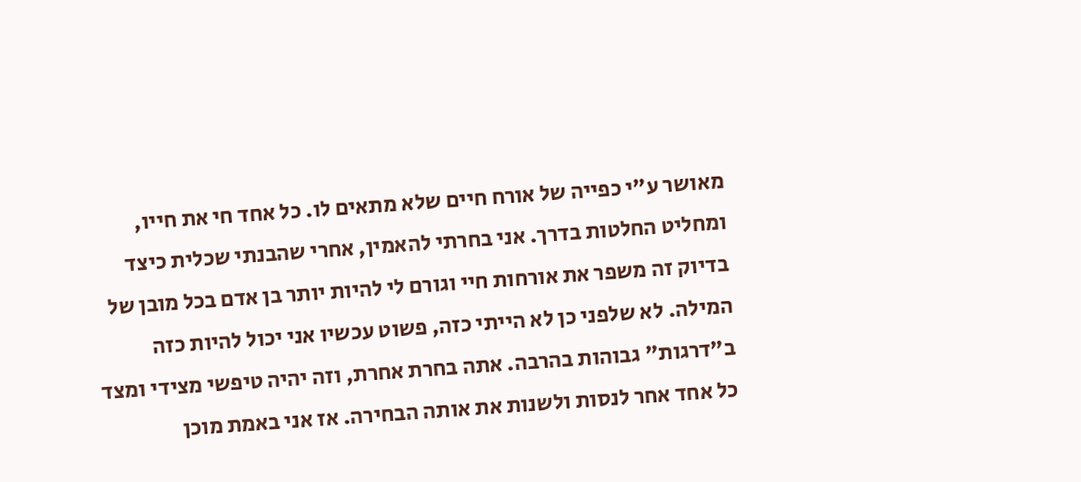מאושר ע"י כפייה של אורח חיים שלא מתאים לו. כל אחד חי את חייו, ומחליט החלטות בדרך. אני בחרתי להאמין, אחרי שהבנתי שכלית כיצד בדיוק זה משפר את אורחות חיי וגורם לי להיות יותר בן אדם בכל מובן של המילה. לא שלפני כן לא הייתי כזה, פשוט עכשיו אני יכול להיות כזה ב"דרגות" גבוהות בהרבה. אתה בחרת אחרת, וזה יהיה טיפשי מצידי ומצד כל אחד אחר לנסות ולשנות את אותה הבחירה. אז אני באמת מוכן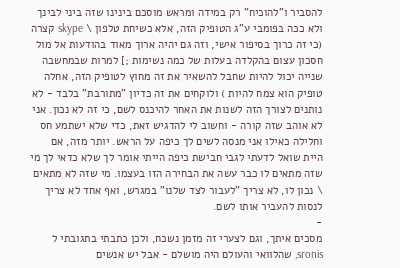להסביר ו"להוכיח" רק במידה ומראש מוסכם בינינו שזה ביני לבינך ולא ככה בפומבי ע"ג הטופיק הזה, אלא כשיחת טלפון \ skype קצרה (כי זה כרוך בסיפור אישי, וזה גם יהיה ארוך מאוד בהודעות אל מול חסכון עצום בהקלדה בעלות של כמה נשימות ;] למרות שבמחשבה שנייה יכול להיות שחבל להשאיר את זה מחוץ לטופיק הזה, אחלה טופיק הוא צמח להיות ) ולוקחים את זה כדיון "מתורבת" בלבד - לא נותנים לצורך הזה לשנות את האחר להיכנס לשם, כי זה לא נכון. אני לא אוהב שזה קורה - וחשוב לי להדגיש זאת, כדי שלא ישתמע חס וחלילה כאילו אני מנסה לשים לך כיפה על הראש. יותר מזה, אם היית שואל לדעתי לגבי חבישת כיפה הייתי אומר לך שלא כדאי לך מי שזה מתאים לו כבר עשה את הבחירה הזו בעצמו. מי שזה לא מתאים \ נכון לו, לא צריך "לעבור לצד שלנו" במגרש, ואף אחד לא צריך לנסות להעביר אותו לשם.
-
מסכים איתך, וגם לצערי זה מזמן נשכח, ולכן כתבתי בתגובתי ל sronis, שהלוואי והעולם היה מושלם - אבל יש אנשים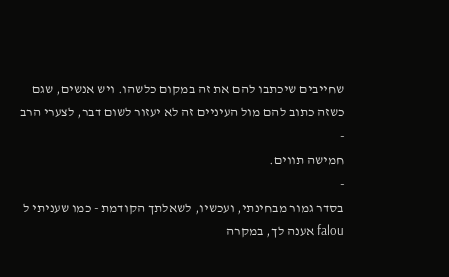שחייבים שיכתבו להם את זה במקום כלשהו. ויש אנשים, שגם כשזה כתוב להם מול העיניים זה לא יעזור לשום דבר, לצערי הרב
-
חמישה תווים.
-
בסדר גמור מבחינתי, ועכשיו, לשאלתך הקודמת - כמו שעניתי ל falou אענה לך, במקרה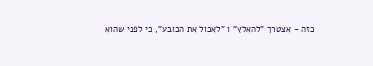כזה - אצטרך "להאלץ" ו "לאכול את הכובע", כי לפני שהוא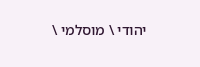יהודי \ מוסלמי \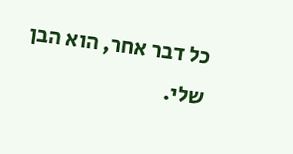כל דבר אחר, הוא הבן שלי.